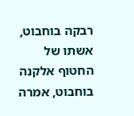רבקה בוחבוט, אשתו של החטוף אלקנה בוחבוט, אמרה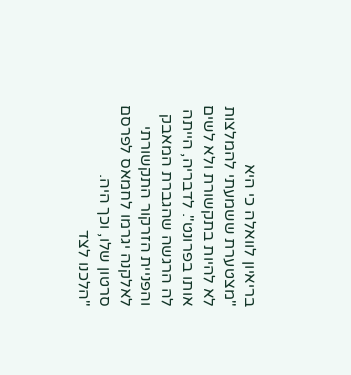בריאיון לוואלה כי היא "מצטערת ששמעתי להמלצות לא להיות בתקשורת ולא לשים אותו בפרונט". לדבריה, הייתה לה הרגשה שהגברת המאבק והפניית הזרקור התקשורתי לאלקנה יגרמו לחמאס לפרסם סרטון שלו, וכך היה.
"הלכנו לצד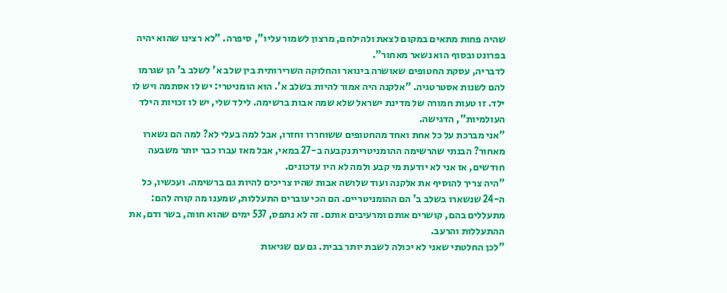שהיה פחות מתאים במקום לצאת ולהילחם, מרצון לשמור עליו", סיפרה. "לא רצינו שהוא יהיה בפרונט ובסוף הוא נשאר מאחור".
לדבריה, עסקת החטופים שאושרה בינואר והחלוקה השרירותית בין שלב א' לשלב ב' הן שגרמו להם לשנות אסטרטגיה. "אלקנה היה אמור להיות בשלב א'. הוא הומניטרי: יש לו אסתמה ויש לו ילד. זו טעות חמורה של מדינת ישראל שלא שמה אבות ברשימה. לילד שלי, יש לו זכויות הילד העולמיות", הדגישה.
"אני מברכת על כל אחת ואחד מהחטופים ששוחררו וחזרו, אבל למה בעלי לא? למה הם נשארו מאחור? הבנתי שהרשימה ההומניטרית נקבעה ב-27 במאי, אבל מאז עברו כבר יותר משבעה חודשים, אז אני לא יודעת מי קבע ולמה לא היו עדכונים.
"היה צריך להוסיף את אלקנה ועוד שלושה אבות שהיו צריכים להיות גם ברשימה. ועכשיו, כל ה-24 שנשארו בשלב ב' הם ההומניטריים. הם הכי עוברים התעללות, שמענו מה קורה להם: מתעללים בהם, קושרים אותם ומרעיבים אותם. זה לא נתפס, 537 ימים שהוא חווה, בשר ודם, את ההתעללות והרעב.
"לכן החלטתי שאני לא יכולה לשבת יותר בבית. גם עם שגיאות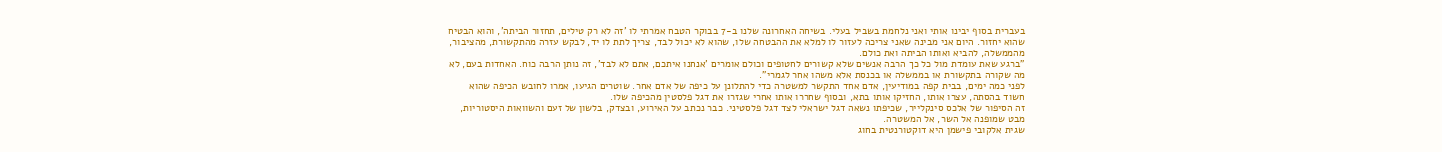בעברית בסוף יבינו אותי ואני נלחמת בשביל בעלי. בשיחה האחרונה שלנו ב-7 בבוקר הטבח אמרתי לו 'זה לא רק טילים, תחזור הביתה', והוא הבטיח שהוא יחזור. היום אני מבינה שאני צריכה לעזור לו למלא את ההבטחה שלו, שהוא לא יכול לבד, צריך לתת לו יד, לבקש עזרה מהתקשורת, מהציבור, מהממשלה, להביא ואותו הביתה ואת כולם.
"ברגע שאת עומדת מול כל כך הרבה אנשים שלא קשורים לחטופים וכולם אומרים 'אנחנו איתכם, אתם לא לבד', זה נותן הרבה כוח. האחדות בעם, לא מה שקורה בתקשורת או בממשלה או בכנסת אלא משהו אחר לגמרי".
לפני כמה ימים, בבית קפה במודיעין, אדם אחד התקשר למשטרה כדי להתלונן על כיפה של אדם אחר. שוטרים הגיעו, אמרו לחובש הכיפה שהוא חשוד בהסתה, עצרו אותו, החזיקו אותו בתא, ובסוף שחררו אותו אחרי שגזרו את דגל פלסטין מהכיפה שלו.
זה הסיפור של אלכס סינקלייר, שכיפתו נשאה דגל ישראלי לצד דגל פלסטיני. כבר נכתב על האירוע, ובצדק, בלשון של זעם והשוואות היסטוריות, מבט שמופנה אל השר, אל המשטרה.
שגית אלקובי פישמן היא דוקטורנטית בחוג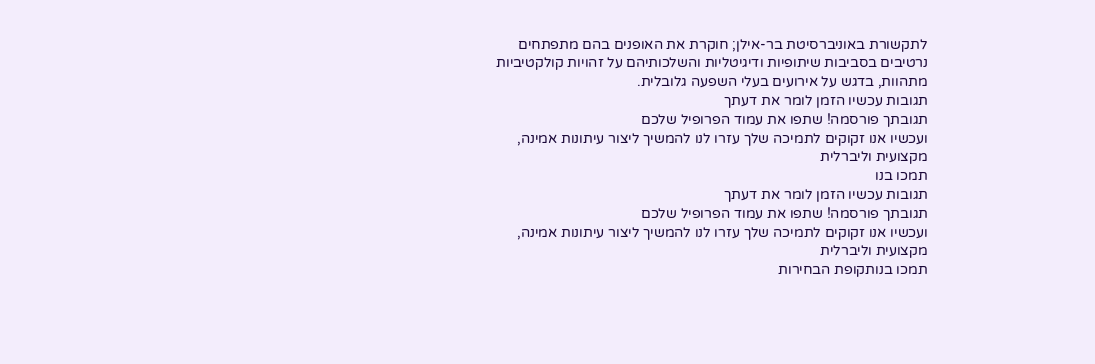לתקשורת באוניברסיטת בר-אילן; חוקרת את האופנים בהם מתפתחים נרטיבים בסביבות שיתופיות ודיגיטליות והשלכותיהם על זהויות קולקטיביות מתהוות, בדגש על אירועים בעלי השפעה גלובלית.
תגובות עכשיו הזמן לומר את דעתך
תגובתך פורסמה! שתפו את עמוד הפרופיל שלכם
ועכשיו אנו זקוקים לתמיכה שלך עזרו לנו להמשיך ליצור עיתונות אמינה, מקצועית וליברלית
תמכו בנו
תגובות עכשיו הזמן לומר את דעתך
תגובתך פורסמה! שתפו את עמוד הפרופיל שלכם
ועכשיו אנו זקוקים לתמיכה שלך עזרו לנו להמשיך ליצור עיתונות אמינה, מקצועית וליברלית
תמכו בנותקופת הבחירות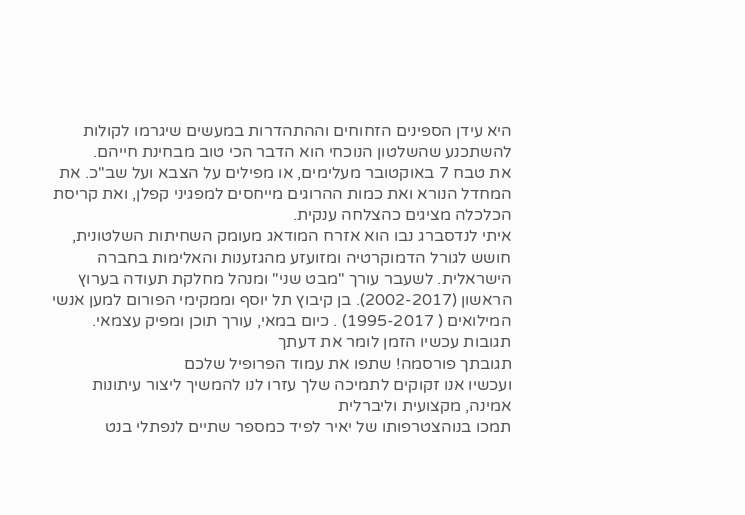היא עידן הספינים הזחוחים וההתהדרות במעשים שיגרמו לקולות להשתכנע שהשלטון הנוכחי הוא הדבר הכי טוב מבחינת חייהם.
את טבח 7 באוקטובר מעלימים, או מפילים על הצבא ועל שב"כ. את המחדל הנורא ואת כמות ההרוגים מייחסים למפגיני קפלן, ואת קריסת הכלכלה מציגים כהצלחה ענקית.
איתי לנדסברג נבו הוא אזרח המודאג מעומק השחיתות השלטונית, חושש לגורל הדמוקרטיה ומזועזע מהגזענות והאלימות בחברה הישראלית. לשעבר עורך "מבט שני" ומנהל מחלקת תעודה בערוץ הראשון (2002-2017). בן קיבוץ תל יוסף וממקימי הפורום למען אנשי המילואים ( 1995-2017) . כיום במאי, עורך תוכן ומפיק עצמאי.
תגובות עכשיו הזמן לומר את דעתך
תגובתך פורסמה! שתפו את עמוד הפרופיל שלכם
ועכשיו אנו זקוקים לתמיכה שלך עזרו לנו להמשיך ליצור עיתונות אמינה, מקצועית וליברלית
תמכו בנוהצטרפותו של יאיר לפיד כמספר שתיים לנפתלי בנט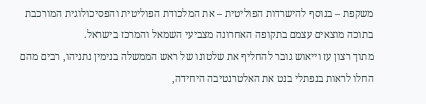משקפת – בנוסף להישרדות הפוליטית – את המלכודת הפוליטית והפסיכולוגית המורכבת בתוכה מוצאים עצמם בתקופה האחרונה מצביעי השמאל והמרכז בישראל.
מתוך רצון עז וייאוש גובר להחליף את שלטונו של ראש הממשלה בנימין נתניהו, רבים מהם החלו לראות בנפתלי בנט את האלטרנטיבה היחידה,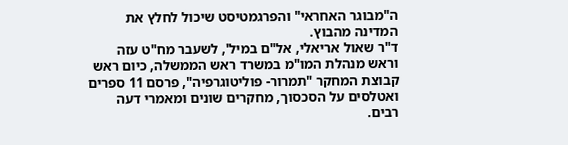ה"מבוגר האחראי" והפרגמטיסט שיכול לחלץ את המדינה מהבוץ.
ד"ר שאול אריאלי, אל"ם במיל', לשעבר מח"ט עזה וראש מנהלת המו"מ במשרד ראש הממשלה, כיום ראש קבוצת המחקר "תמרור- פוליטוגרפיה", פרסם 11 ספרים ואטלסים על הסכסוך, מחקרים שונים ומאמרי דעה רבים.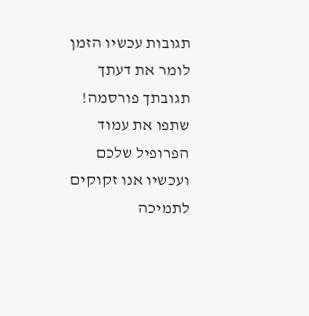תגובות עכשיו הזמן לומר את דעתך
תגובתך פורסמה! שתפו את עמוד הפרופיל שלכם
ועכשיו אנו זקוקים לתמיכה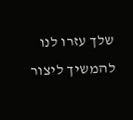שלך עזרו לנו להמשיך ליצור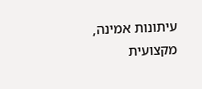עיתונות אמינה, מקצועית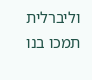וליברלית
תמכו בנו